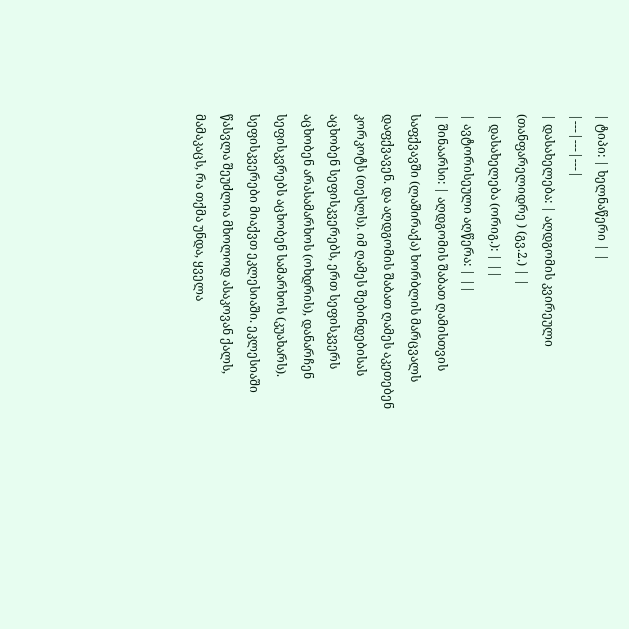| ტიპი: | ხელნაწერი | |
|---|---|---|
| დასახელება: | აღდგომის კვირეული (თანფარელიდრე ) (გვ.2.) | |
| დასახელება (ორიგ.): | ||
| ავტორისეული აღწერა: | ||
| შინაარსი: | აღდგომის შაბათ ღამისთვის საფქვავში (ლაშირაქა) ხორბლის მარცვალს დაფქვავენ. და აღდგომის შაბათ ღამეს აკეთებენ კორკოტს (თესლს). იმ ღამეს შებინდებისას აცხობენ სეფისკვერებს, ერთ სეფისკვერს აცხობენ არასამარხოს (ოხდრის), დანარჩენ სეფისკვრებს აცხობენ სამარხოს (კუახარს). სეფისკვერები მიაქვთ ეკლესიაში. ეკლესიაში წასვლა შეუძლია მხოლოდ ასაკოვან ქალს, მამაკაცს, რა თქმა უნდა, ყველა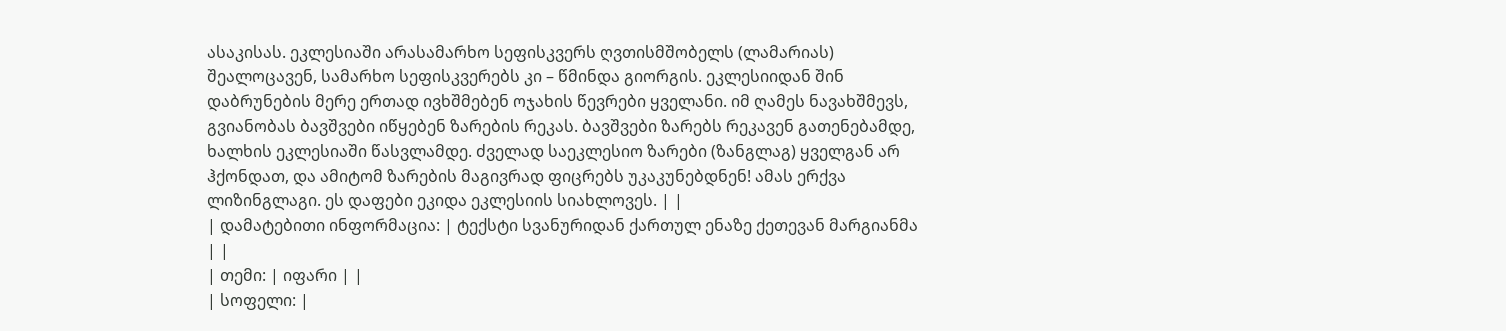ასაკისას. ეკლესიაში არასამარხო სეფისკვერს ღვთისმშობელს (ლამარიას) შეალოცავენ, სამარხო სეფისკვერებს კი – წმინდა გიორგის. ეკლესიიდან შინ დაბრუნების მერე ერთად ივხშმებენ ოჯახის წევრები ყველანი. იმ ღამეს ნავახშმევს, გვიანობას ბავშვები იწყებენ ზარების რეკას. ბავშვები ზარებს რეკავენ გათენებამდე, ხალხის ეკლესიაში წასვლამდე. ძველად საეკლესიო ზარები (ზანგლაგ) ყველგან არ ჰქონდათ, და ამიტომ ზარების მაგივრად ფიცრებს უკაკუნებდნენ! ამას ერქვა ლიზინგლაგი. ეს დაფები ეკიდა ეკლესიის სიახლოვეს. | |
| დამატებითი ინფორმაცია: | ტექსტი სვანურიდან ქართულ ენაზე ქეთევან მარგიანმა | |
| თემი: | იფარი | |
| სოფელი: |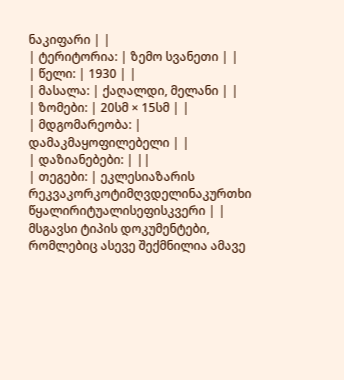ნაკიფარი | |
| ტერიტორია: | ზემო სვანეთი | |
| წელი: | 1930 | |
| მასალა: | ქაღალდი, მელანი | |
| ზომები: | 20სმ × 15სმ | |
| მდგომარეობა: | დამაკმაყოფილებელი | |
| დაზიანებები: | ||
| თეგები: | ეკლესიაზარის რეკვაკორკოტიმღვდელინაკურთხი წყალირიტუალისეფისკვერი | |
მსგავსი ტიპის დოკუმენტები, რომლებიც ასევე შექმნილია ამავე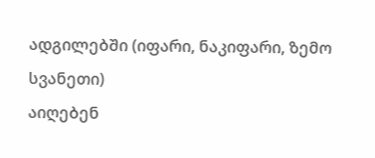ადგილებში (იფარი, ნაკიფარი, ზემო სვანეთი)
აიღებენ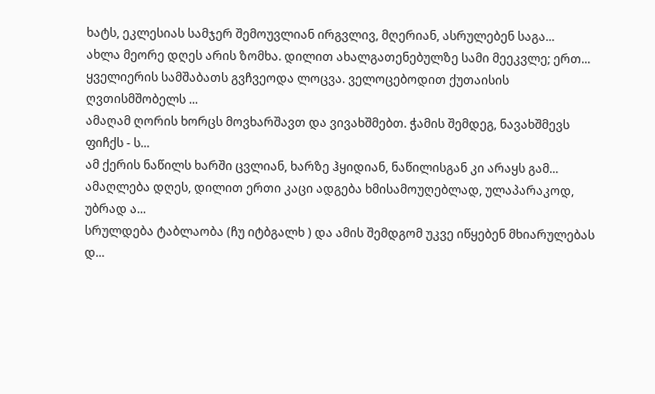ხატს, ეკლესიას სამჯერ შემოუვლიან ირგვლივ, მღერიან, ასრულებენ საგა...
ახლა მეორე დღეს არის ზომხა. დილით ახალგათენებულზე სამი მეეკვლე; ერთ...
ყველიერის სამშაბათს გვჩვეოდა ლოცვა. ველოცებოდით ქუთაისის ღვთისმშობელს ...
ამაღამ ღორის ხორცს მოვხარშავთ და ვივახშმებთ. ჭამის შემდეგ, ნავახშმევს ფიჩქს - ს...
ამ ქერის ნაწილს ხარში ცვლიან, ხარზე ჰყიდიან, ნაწილისგან კი არაყს გამ...
ამაღლება დღეს, დილით ერთი კაცი ადგება ხმისამოუღებლად, ულაპარაკოდ, უბრად ა...
სრულდება ტაბლაობა (ჩუ იტბგალხ ) და ამის შემდგომ უკვე იწყებენ მხიარულებას დ...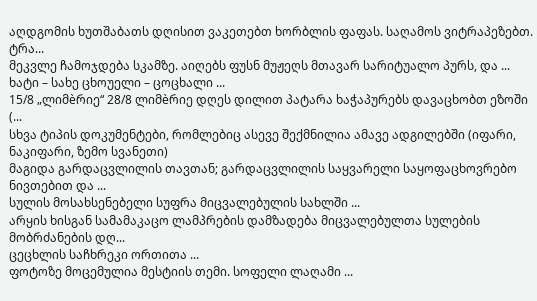აღდგომის ხუთშაბათს დღისით ვაკეთებთ ხორბლის ფაფას. საღამოს ვიტრაპეზებთ. ტრა...
მეკვლე ჩამოჯდება სკამზე. აიღებს ფუსნ მუჟეღს მთავარ სარიტუალო პურს, და ...
ხატი – სახე ცხოუელი – ცოცხალი ...
15/8 „ლიმèრიე“ 28/8 ლიმèრიე დღეს დილით პატარა ხაჭაპურებს დავაცხობთ ეზოში (...
სხვა ტიპის დოკუმენტები, რომლებიც ასევე შექმნილია ამავე ადგილებში (იფარი, ნაკიფარი, ზემო სვანეთი)
მაგიდა გარდაცვლილის თავთან; გარდაცვლილის საყვარელი საყოფაცხოვრებო ნივთებით და ...
სულის მოსახსენებელი სუფრა მიცვალებულის სახლში ...
არყის ხისგან სამამაკაცო ლამპრების დამზადება მიცვალებულთა სულების მობრძანების დღ...
ცეცხლის საჩხრეკი ორთითა ...
ფოტოზე მოცემულია მესტიის თემი. სოფელი ლაღამი ...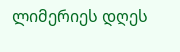ლიმერიეს დღეს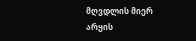მღვდლის მიერ არყის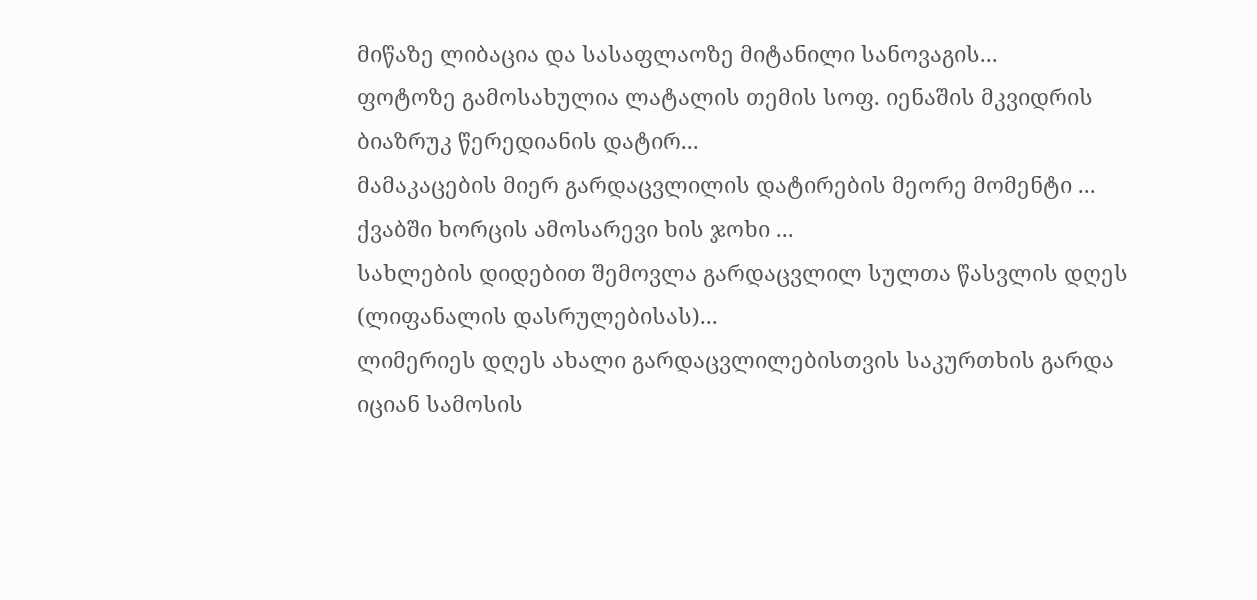მიწაზე ლიბაცია და სასაფლაოზე მიტანილი სანოვაგის...
ფოტოზე გამოსახულია ლატალის თემის სოფ. იენაშის მკვიდრის ბიაზრუკ წერედიანის დატირ...
მამაკაცების მიერ გარდაცვლილის დატირების მეორე მომენტი ...
ქვაბში ხორცის ამოსარევი ხის ჯოხი ...
სახლების დიდებით შემოვლა გარდაცვლილ სულთა წასვლის დღეს (ლიფანალის დასრულებისას)...
ლიმერიეს დღეს ახალი გარდაცვლილებისთვის საკურთხის გარდა იციან სამოსის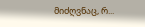მიძღვნაც, რ...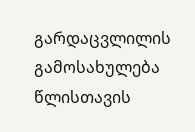გარდაცვლილის გამოსახულება წლისთავის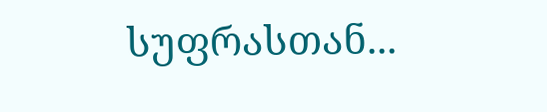სუფრასთან...